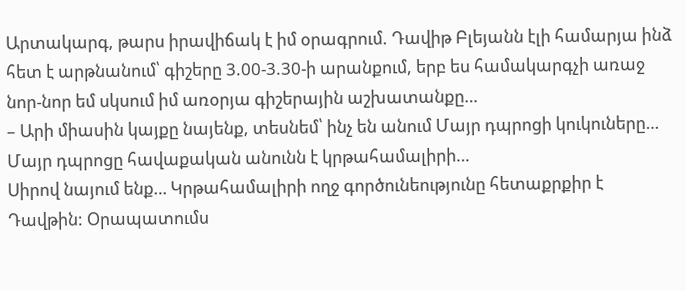Արտակարգ, թարս իրավիճակ է իմ օրագրում. Դավիթ Բլեյանն էլի համարյա ինձ հետ է արթնանում՝ գիշերը 3.00-3.30-ի արանքում, երբ ես համակարգչի առաջ նոր-նոր եմ սկսում իմ առօրյա գիշերային աշխատանքը…
– Արի միասին կայքը նայենք, տեսնեմ՝ ինչ են անում Մայր դպրոցի կուկուները…
Մայր դպրոցը հավաքական անունն է կրթահամալիրի…
Սիրով նայում ենք… Կրթահամալիրի ողջ գործունեությունը հետաքրքիր է Դավթին: Օրապատումս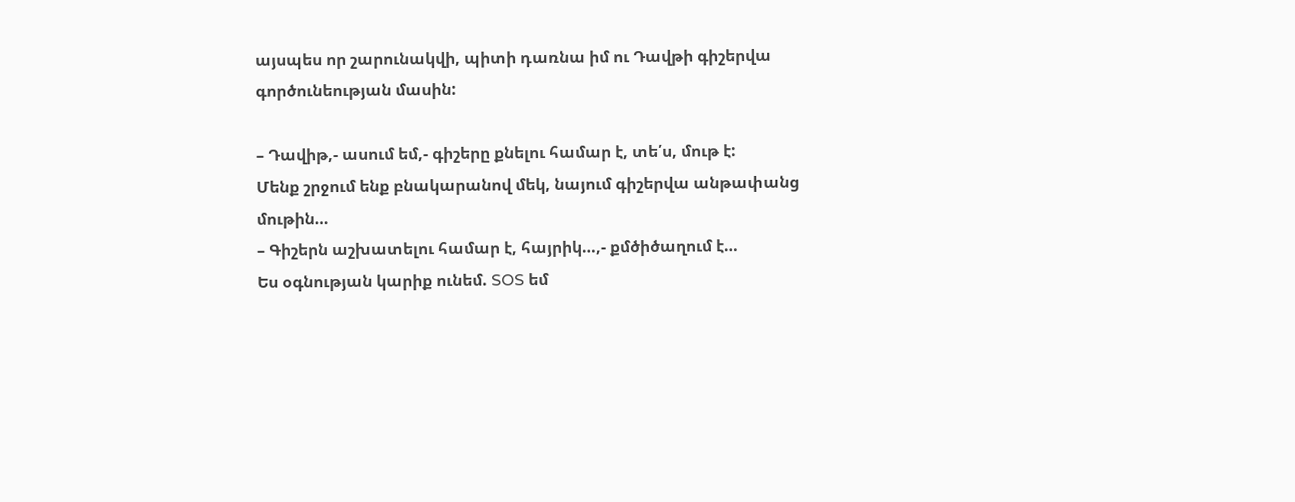այսպես որ շարունակվի, պիտի դառնա իմ ու Դավթի գիշերվա գործունեության մասին:

– Դավիթ,- ասում եմ,- գիշերը քնելու համար է, տե՛ս, մութ է:
Մենք շրջում ենք բնակարանով մեկ, նայում գիշերվա անթափանց մութին…
– Գիշերն աշխատելու համար է, հայրիկ…,- քմծիծաղում է…
Ես օգնության կարիք ունեմ. SOS եմ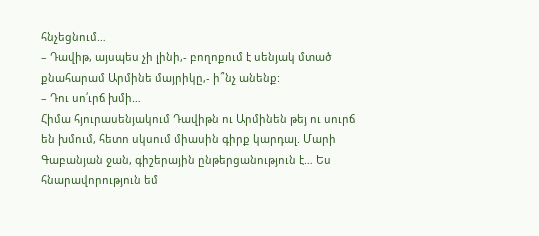հնչեցնում…
– Դավիթ, այսպես չի լինի,- բողոքում է սենյակ մտած քնահարամ Արմինե մայրիկը,- ի՞նչ անենք:
– Դու սո՛ւրճ խմի…
Հիմա հյուրասենյակում Դավիթն ու Արմինեն թեյ ու սուրճ են խմում, հետո սկսում միասին գիրք կարդալ. Մարի Գաբանյան ջան, գիշերային ընթերցանություն է… Ես հնարավորություն եմ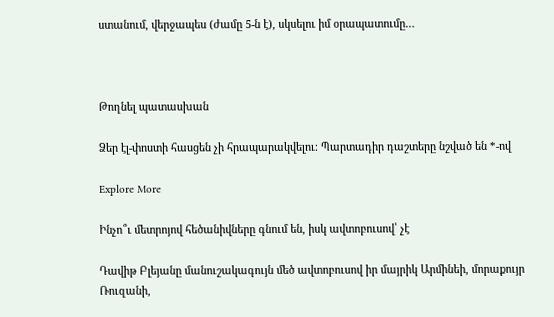ստանում, վերջապես (ժամը 5-ն է), սկսելու իմ օրապատումը…



Թողնել պատասխան

Ձեր էլ-փոստի հասցեն չի հրապարակվելու։ Պարտադիր դաշտերը նշված են *-ով

Explore More

Ինչո՞ւ մետրոյով հեծանիվները գնում են, իսկ ավտոբուսով՝ չէ

Դավիթ Բլեյանը մանուշակագույն մեծ ավտոբուսով իր մայրիկ Արմինեի, մորաքույր Ռուզանի,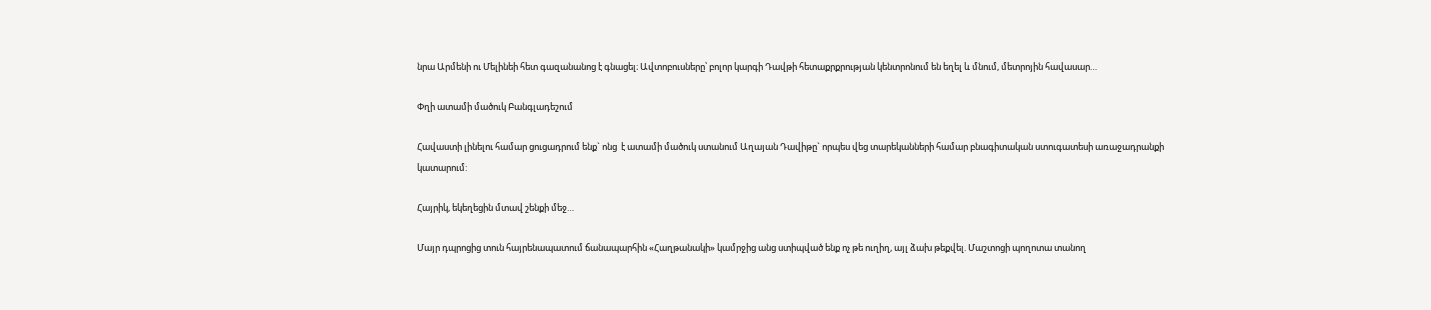նրա Արմենի ու Մելինեի հետ գազանանոց է գնացել։ Ավտոբուսները՝ բոլոր կարգի Դավթի հետաքրքրության կենտրոնում են եղել և մնում, մետրոյին հավասար…

Փղի ատամի մածուկ Բանգլադեշում

Հավաստի լինելու համար ցուցադրում ենք` ոնց  է ատամի մածուկ ստանում Աղայան Դավիթը` որպես վեց տարեկանների համար բնագիտական ստուգատեսի առաջադրանքի կատարում:

Հայրիկ, եկեղեցին մտավ շենքի մեջ…

Մայր դպրոցից տուն հայրենապատում ճանապարհին «Հաղթանակի» կամրջից անց ստիպված ենք ոչ թե ուղիղ, այլ ձախ թեքվել. Մաշտոցի պողոտա տանող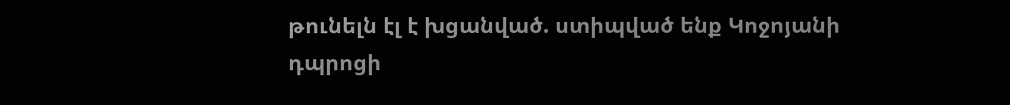թունելն էլ է խցանված. ստիպված ենք Կոջոյանի դպրոցի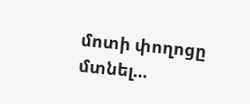մոտի փողոցը մտնել…